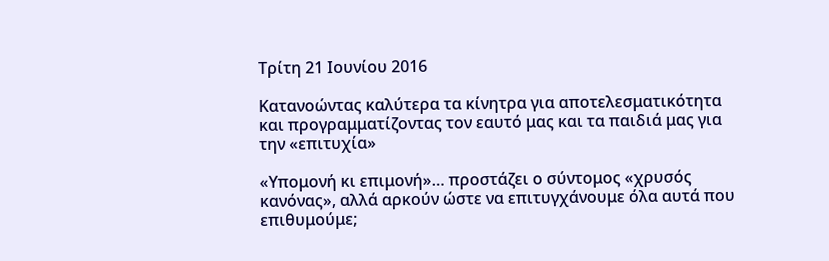Τρίτη 21 Ιουνίου 2016

Κατανοώντας καλύτερα τα κίνητρα για αποτελεσματικότητα και προγραμματίζοντας τον εαυτό μας και τα παιδιά μας για την «επιτυχία»

«Υπομονή κι επιμονή»… προστάζει ο σύντομος «χρυσός κανόνας», αλλά αρκούν ώστε να επιτυγχάνουμε όλα αυτά που επιθυμούμε;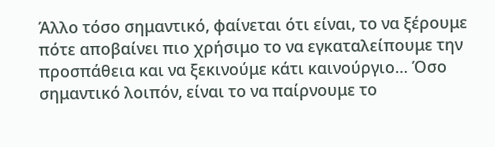Άλλο τόσο σημαντικό, φαίνεται ότι είναι, το να ξέρουμε πότε αποβαίνει πιο χρήσιμο το να εγκαταλείπουμε την προσπάθεια και να ξεκινούμε κάτι καινούργιο… Όσο σημαντικό λοιπόν, είναι το να παίρνουμε το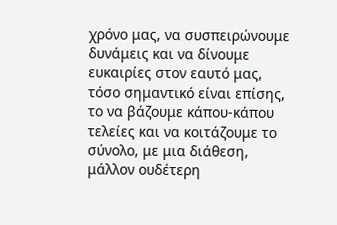χρόνο μας, να συσπειρώνουμε δυνάμεις και να δίνουμε ευκαιρίες στον εαυτό μας, τόσο σημαντικό είναι επίσης, το να βάζουμε κάπου-κάπου τελείες και να κοιτάζουμε το σύνολο, με μια διάθεση, μάλλον ουδέτερη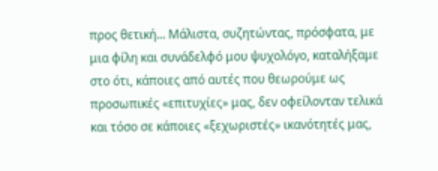προς θετική... Μάλιστα, συζητώντας, πρόσφατα, με μια φίλη και συνάδελφό μου ψυχολόγο, καταλήξαμε στο ότι, κάποιες από αυτές που θεωρούμε ως προσωπικές «επιτυχίες» μας, δεν οφείλονταν τελικά και τόσο σε κάποιες «ξεχωριστές» ικανότητές μας,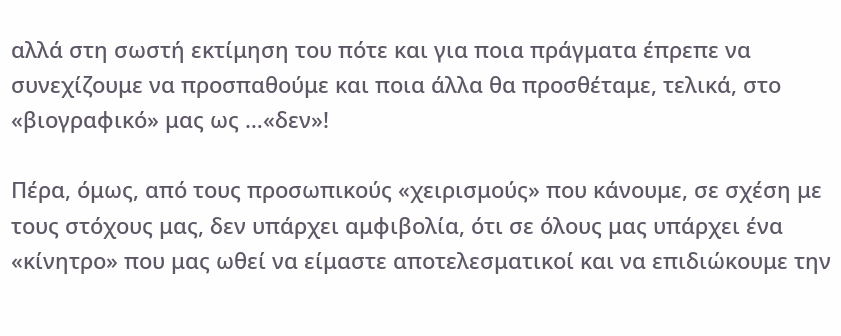αλλά στη σωστή εκτίμηση του πότε και για ποια πράγματα έπρεπε να συνεχίζουμε να προσπαθούμε και ποια άλλα θα προσθέταμε, τελικά, στο «βιογραφικό» μας ως …«δεν»!

Πέρα, όμως, από τους προσωπικούς «χειρισμούς» που κάνουμε, σε σχέση με τους στόχους μας, δεν υπάρχει αμφιβολία, ότι σε όλους μας υπάρχει ένα «κίνητρο» που μας ωθεί να είμαστε αποτελεσματικοί και να επιδιώκουμε την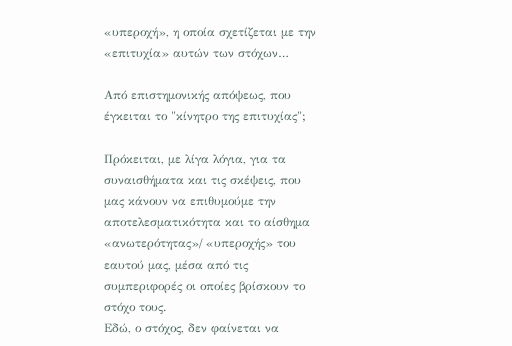«υπεροχή», η οποία σχετίζεται με την «επιτυχία» αυτών των στόχων…

Από επιστημονικής απόψεως, που έγκειται το "κίνητρο της επιτυχίας";

Πρόκειται, με λίγα λόγια, για τα συναισθήματα και τις σκέψεις, που μας κάνουν να επιθυμούμε την αποτελεσματικότητα και το αίσθημα «ανωτερότητας»/ «υπεροχής» του εαυτού μας, μέσα από τις συμπεριφορές οι οποίες βρίσκουν το στόχο τους.
Εδώ, ο στόχος, δεν φαίνεται να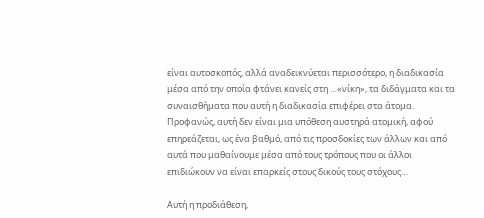είναι αυτοσκοπός, αλλά αναδεικνύεται περισσότερο, η διαδικασία μέσα από την οποία φτάνει κανείς στη …«νίκη», τα διδάγματα και τα συναισθήματα που αυτή η διαδικασία επιφέρει στα άτομα. Προφανώς, αυτή δεν είναι μια υπόθεση αυστηρά ατομική, αφού επηρεάζεται, ως ένα βαθμό, από τις προσδοκίες των άλλων και από αυτά που μαθαίνουμε μέσα από τους τρόπους που οι άλλοι επιδιώκουν να είναι επαρκείς στους δικούς τους στόχους…

Αυτή η προδιάθεση,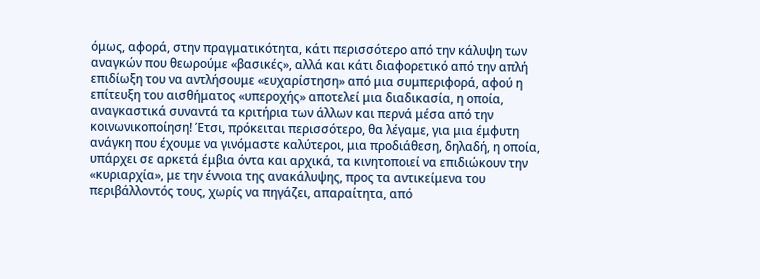όμως, αφορά, στην πραγματικότητα, κάτι περισσότερο από την κάλυψη των αναγκών που θεωρούμε «βασικές», αλλά και κάτι διαφορετικό από την απλή επιδίωξη του να αντλήσουμε «ευχαρίστηση» από μια συμπεριφορά, αφού η επίτευξη του αισθήματος «υπεροχής» αποτελεί μια διαδικασία, η οποία, αναγκαστικά συναντά τα κριτήρια των άλλων και περνά μέσα από την κοινωνικοποίηση! Έτσι, πρόκειται περισσότερο, θα λέγαμε, για μια έμφυτη ανάγκη που έχουμε να γινόμαστε καλύτεροι, μια προδιάθεση, δηλαδή, η οποία, υπάρχει σε αρκετά έμβια όντα και αρχικά, τα κινητοποιεί να επιδιώκουν την «κυριαρχία», με την έννοια της ανακάλυψης, προς τα αντικείμενα του περιβάλλοντός τους, χωρίς να πηγάζει, απαραίτητα, από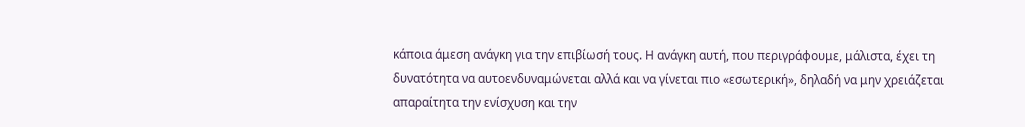κάποια άμεση ανάγκη για την επιβίωσή τους. Η ανάγκη αυτή, που περιγράφουμε, μάλιστα, έχει τη δυνατότητα να αυτοενδυναμώνεται αλλά και να γίνεται πιο «εσωτερική», δηλαδή να μην χρειάζεται απαραίτητα την ενίσχυση και την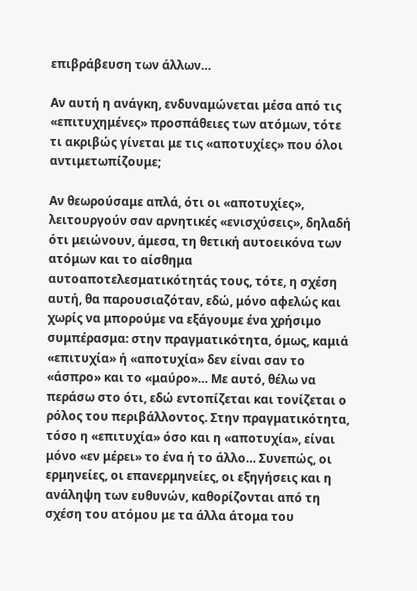επιβράβευση των άλλων…

Αν αυτή η ανάγκη, ενδυναμώνεται μέσα από τις «επιτυχημένες» προσπάθειες των ατόμων, τότε τι ακριβώς γίνεται με τις «αποτυχίες» που όλοι αντιμετωπίζουμε;

Αν θεωρούσαμε απλά, ότι οι «αποτυχίες», λειτουργούν σαν αρνητικές «ενισχύσεις», δηλαδή ότι μειώνουν, άμεσα, τη θετική αυτοεικόνα των ατόμων και το αίσθημα αυτοαποτελεσματικότητάς τους, τότε, η σχέση αυτή, θα παρουσιαζόταν, εδώ, μόνο αφελώς και χωρίς να μπορούμε να εξάγουμε ένα χρήσιμο συμπέρασμα: στην πραγματικότητα, όμως, καμιά «επιτυχία» ή «αποτυχία» δεν είναι σαν το «άσπρο» και το «μαύρο»… Με αυτό, θέλω να περάσω στο ότι, εδώ εντοπίζεται και τονίζεται ο ρόλος του περιβάλλοντος. Στην πραγματικότητα, τόσο η «επιτυχία» όσο και η «αποτυχία», είναι μόνο «εν μέρει» το ένα ή το άλλο… Συνεπώς, οι ερμηνείες, οι επανερμηνείες, οι εξηγήσεις και η ανάληψη των ευθυνών, καθορίζονται από τη σχέση του ατόμου με τα άλλα άτομα του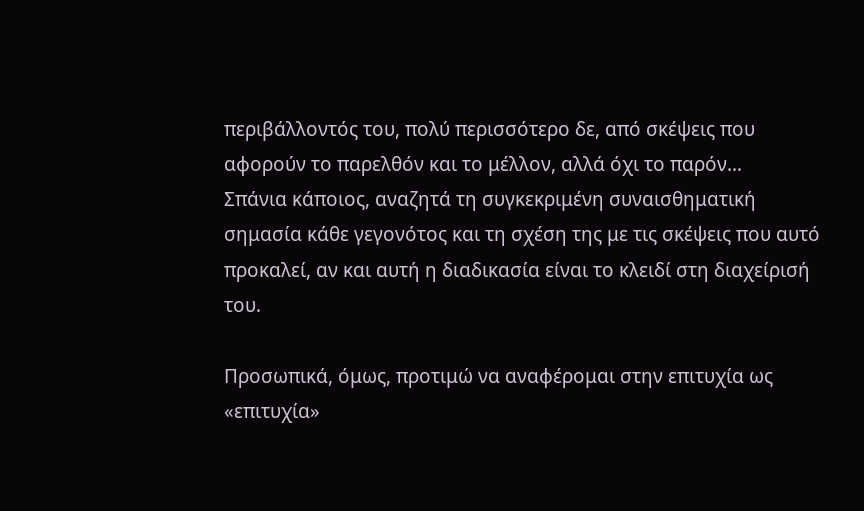περιβάλλοντός του, πολύ περισσότερο δε, από σκέψεις που αφορούν το παρελθόν και το μέλλον, αλλά όχι το παρόν…
Σπάνια κάποιος, αναζητά τη συγκεκριμένη συναισθηματική σημασία κάθε γεγονότος και τη σχέση της με τις σκέψεις που αυτό προκαλεί, αν και αυτή η διαδικασία είναι το κλειδί στη διαχείρισή του.

Προσωπικά, όμως, προτιμώ να αναφέρομαι στην επιτυχία ως «επιτυχία»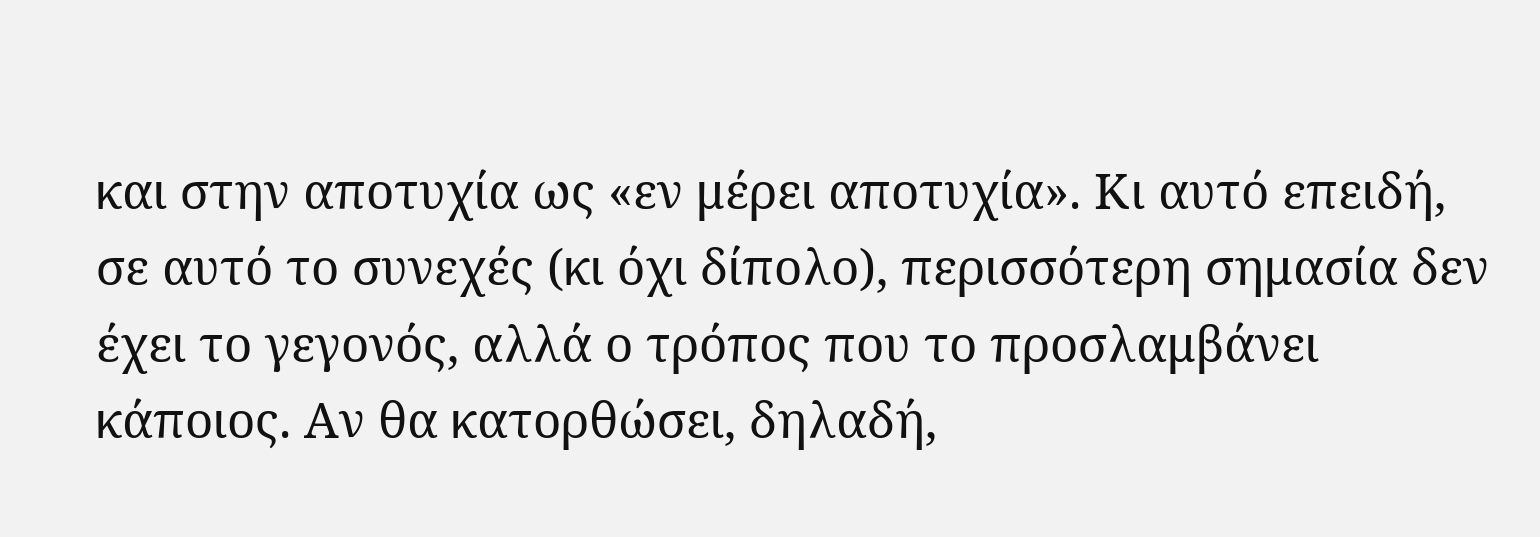και στην αποτυχία ως «εν μέρει αποτυχία». Κι αυτό επειδή, σε αυτό το συνεχές (κι όχι δίπολο), περισσότερη σημασία δεν έχει το γεγονός, αλλά ο τρόπος που το προσλαμβάνει κάποιος. Αν θα κατορθώσει, δηλαδή,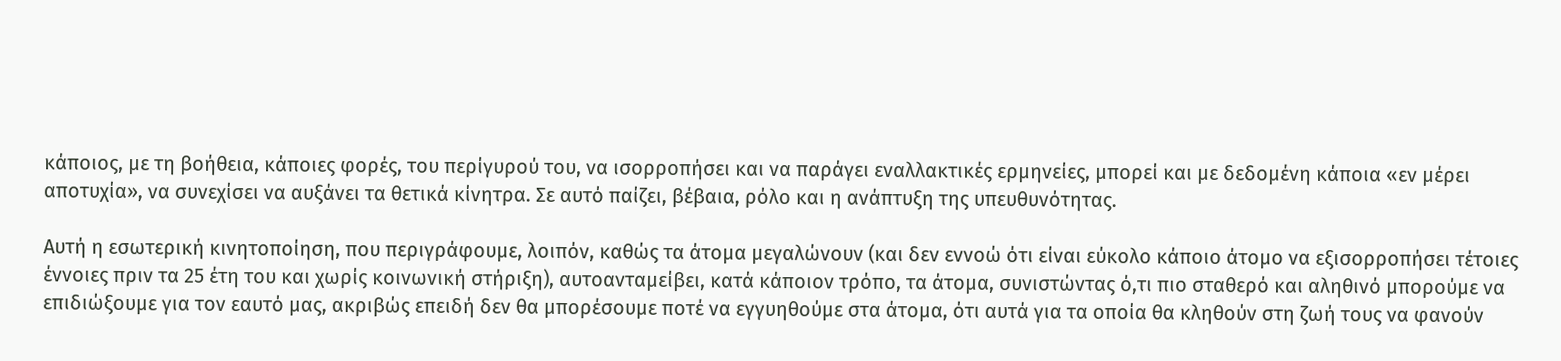κάποιος, με τη βοήθεια, κάποιες φορές, του περίγυρού του, να ισορροπήσει και να παράγει εναλλακτικές ερμηνείες, μπορεί και με δεδομένη κάποια «εν μέρει αποτυχία», να συνεχίσει να αυξάνει τα θετικά κίνητρα. Σε αυτό παίζει, βέβαια, ρόλο και η ανάπτυξη της υπευθυνότητας.

Αυτή η εσωτερική κινητοποίηση, που περιγράφουμε, λοιπόν, καθώς τα άτομα μεγαλώνουν (και δεν εννοώ ότι είναι εύκολο κάποιο άτομο να εξισορροπήσει τέτοιες έννοιες πριν τα 25 έτη του και χωρίς κοινωνική στήριξη), αυτοανταμείβει, κατά κάποιον τρόπο, τα άτομα, συνιστώντας ό,τι πιο σταθερό και αληθινό μπορούμε να επιδιώξουμε για τον εαυτό μας, ακριβώς επειδή δεν θα μπορέσουμε ποτέ να εγγυηθούμε στα άτομα, ότι αυτά για τα οποία θα κληθούν στη ζωή τους να φανούν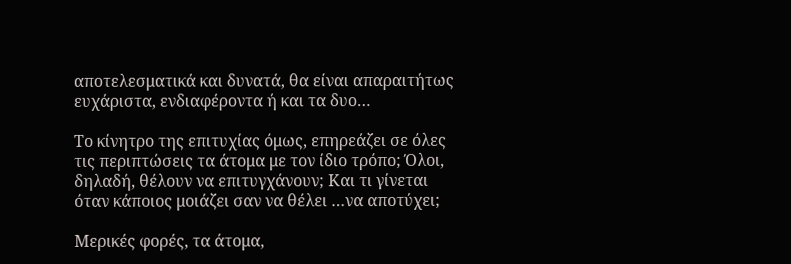αποτελεσματικά και δυνατά, θα είναι απαραιτήτως ευχάριστα, ενδιαφέροντα ή και τα δυο…

Το κίνητρο της επιτυχίας όμως, επηρεάζει σε όλες τις περιπτώσεις τα άτομα με τον ίδιο τρόπο; Όλοι, δηλαδή, θέλουν να επιτυγχάνουν; Και τι γίνεται όταν κάποιος μοιάζει σαν να θέλει …να αποτύχει;

Μερικές φορές, τα άτομα,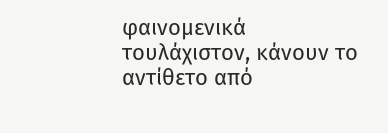φαινομενικά τουλάχιστον, κάνουν το αντίθετο από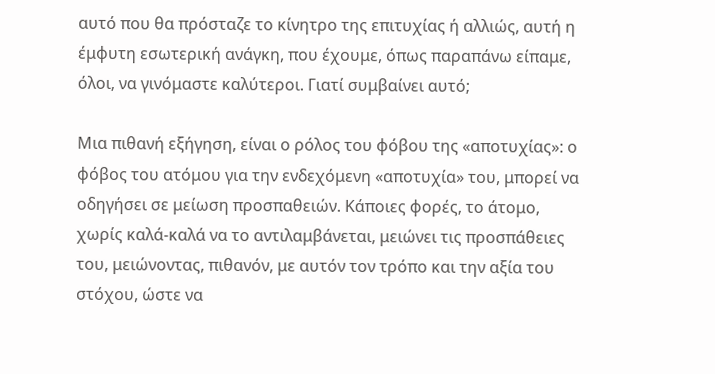αυτό που θα πρόσταζε το κίνητρο της επιτυχίας ή αλλιώς, αυτή η έμφυτη εσωτερική ανάγκη, που έχουμε, όπως παραπάνω είπαμε, όλοι, να γινόμαστε καλύτεροι. Γιατί συμβαίνει αυτό;

Μια πιθανή εξήγηση, είναι ο ρόλος του φόβου της «αποτυχίας»: ο φόβος του ατόμου για την ενδεχόμενη «αποτυχία» του, μπορεί να οδηγήσει σε μείωση προσπαθειών. Κάποιες φορές, το άτομο, χωρίς καλά-καλά να το αντιλαμβάνεται, μειώνει τις προσπάθειες του, μειώνοντας, πιθανόν, με αυτόν τον τρόπο και την αξία του στόχου, ώστε να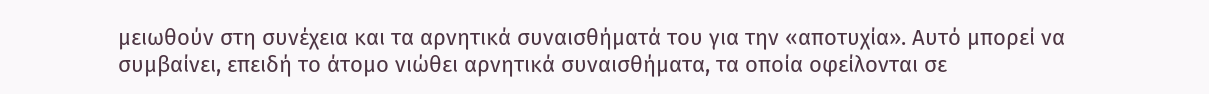μειωθούν στη συνέχεια και τα αρνητικά συναισθήματά του για την «αποτυχία». Αυτό μπορεί να συμβαίνει, επειδή το άτομο νιώθει αρνητικά συναισθήματα, τα οποία οφείλονται σε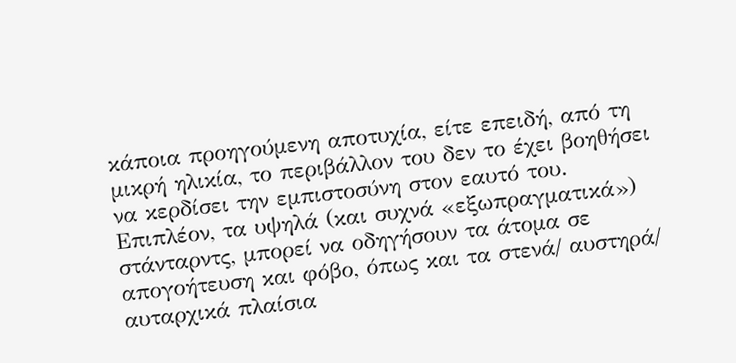κάποια προηγούμενη αποτυχία, είτε επειδή, από τη μικρή ηλικία, το περιβάλλον του δεν το έχει βοηθήσει να κερδίσει την εμπιστοσύνη στον εαυτό του.
Επιπλέον, τα υψηλά (και συχνά «εξωπραγματικά») στάνταρντς, μπορεί να οδηγήσουν τα άτομα σε απογοήτευση και φόβο, όπως και τα στενά/ αυστηρά/ αυταρχικά πλαίσια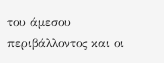του άμεσου περιβάλλοντος και οι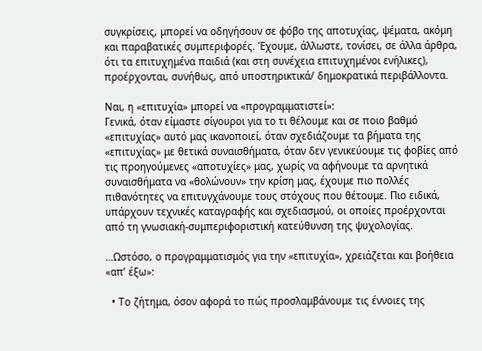συγκρίσεις, μπορεί να οδηγήσουν σε φόβο της αποτυχίας, ψέματα, ακόμη και παραβατικές συμπεριφορές. Έχουμε, άλλωστε, τονίσει, σε άλλα άρθρα, ότι τα επιτυχημένα παιδιά (και στη συνέχεια επιτυχημένοι ενήλικες), προέρχονται, συνήθως, από υποστηρικτικά/ δημοκρατικά περιβάλλοντα.

Ναι, η «επιτυχία» μπορεί να «προγραμματιστεί»:
Γενικά, όταν είμαστε σίγουροι για το τι θέλουμε και σε ποιο βαθμό «επιτυχίας» αυτό μας ικανοποιεί, όταν σχεδιάζουμε τα βήματα της «επιτυχίας» με θετικά συναισθήματα, όταν δεν γενικεύουμε τις φοβίες από τις προηγούμενες «αποτυχίες» μας, χωρίς να αφήνουμε τα αρνητικά συναισθήματα να «θολώνουν» την κρίση μας, έχουμε πιο πολλές πιθανότητες να επιτυγχάνουμε τους στόχους που θέτουμε. Πιο ειδικά, υπάρχουν τεχνικές καταγραφής και σχεδιασμού, οι οποίες προέρχονται από τη γνωσιακή-συμπεριφοριστική κατεύθυνση της ψυχολογίας.

…Ωστόσο, ο προγραμματισμός για την «επιτυχία», χρειάζεται και βοήθεια «απ’ έξω»:

  • Το ζήτημα, όσον αφορά το πώς προσλαμβάνουμε τις έννοιες της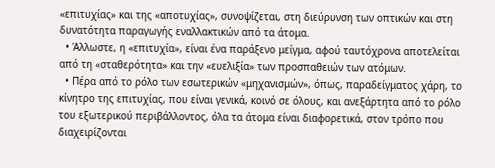«επιτυχίας» και της «αποτυχίας», συνοψίζεται, στη διεύρυνση των οπτικών και στη δυνατότητα παραγωγής εναλλακτικών από τα άτομα.
  • Άλλωστε, η «επιτυχία», είναι ένα παράξενο μείγμα, αφού ταυτόχρονα αποτελείται από τη «σταθερότητα» και την «ευελιξία» των προσπαθειών των ατόμων.
  • Πέρα από το ρόλο των εσωτερικών «μηχανισμών», όπως, παραδείγματος χάρη, το κίνητρο της επιτυχίας, που είναι γενικά, κοινό σε όλους, και ανεξάρτητα από το ρόλο του εξωτερικού περιβάλλοντος, όλα τα άτομα είναι διαφορετικά, στον τρόπο που διαχειρίζονται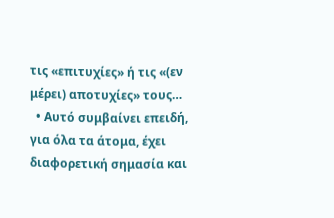τις «επιτυχίες» ή τις «(εν μέρει) αποτυχίες» τους…
  • Αυτό συμβαίνει επειδή, για όλα τα άτομα, έχει διαφορετική σημασία και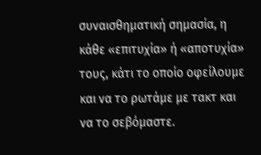συναισθηματική σημασία, η κάθε «επιτυχία» ή «αποτυχία» τους, κάτι το οποίο οφείλουμε και να το ρωτάμε με τακτ και να το σεβόμαστε.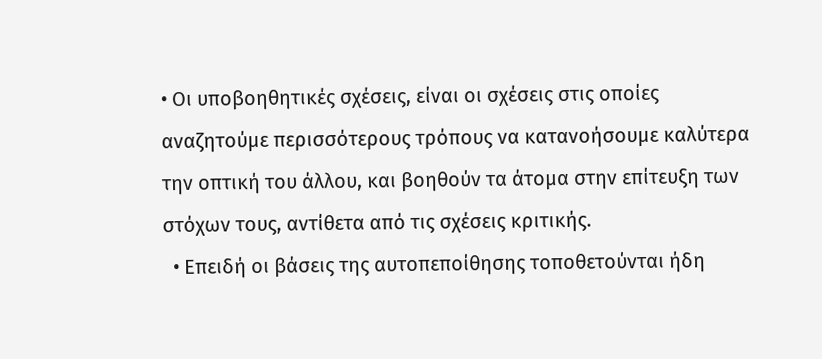• Οι υποβοηθητικές σχέσεις, είναι οι σχέσεις στις οποίες αναζητούμε περισσότερους τρόπους να κατανοήσουμε καλύτερα την οπτική του άλλου, και βοηθούν τα άτομα στην επίτευξη των στόχων τους, αντίθετα από τις σχέσεις κριτικής.
  • Επειδή οι βάσεις της αυτοπεποίθησης τοποθετούνται ήδη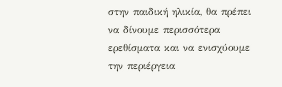στην παιδική ηλικία, θα πρέπει να δίνουμε περισσότερα ερεθίσματα και να ενισχύουμε την περιέργεια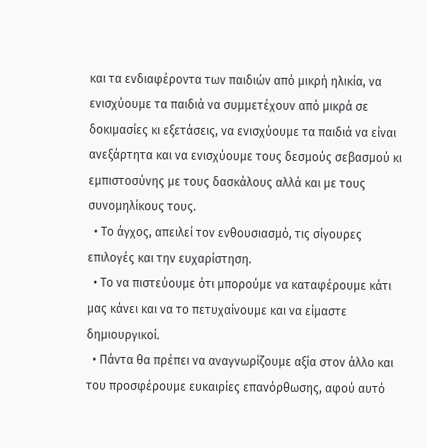και τα ενδιαφέροντα των παιδιών από μικρή ηλικία, να ενισχύουμε τα παιδιά να συμμετέχουν από μικρά σε δοκιμασίες κι εξετάσεις, να ενισχύουμε τα παιδιά να είναι ανεξάρτητα και να ενισχύουμε τους δεσμούς σεβασμού κι εμπιστοσύνης με τους δασκάλους αλλά και με τους συνομηλίκους τους.
  • Το άγχος, απειλεί τον ενθουσιασμό, τις σίγουρες επιλογές και την ευχαρίστηση.
  • Το να πιστεύουμε ότι μπορούμε να καταφέρουμε κάτι μας κάνει και να το πετυχαίνουμε και να είμαστε δημιουργικοί.
  • Πάντα θα πρέπει να αναγνωρίζουμε αξία στον άλλο και του προσφέρουμε ευκαιρίες επανόρθωσης, αφού αυτό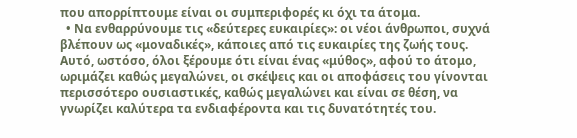που απορρίπτουμε είναι οι συμπεριφορές κι όχι τα άτομα.
  • Να ενθαρρύνουμε τις «δεύτερες ευκαιρίες»: οι νέοι άνθρωποι, συχνά βλέπουν ως «μοναδικές», κάποιες από τις ευκαιρίες της ζωής τους. Αυτό, ωστόσο, όλοι ξέρουμε ότι είναι ένας «μύθος», αφού το άτομο, ωριμάζει καθώς μεγαλώνει, οι σκέψεις και οι αποφάσεις του γίνονται περισσότερο ουσιαστικές, καθώς μεγαλώνει και είναι σε θέση, να γνωρίζει καλύτερα τα ενδιαφέροντα και τις δυνατότητές του.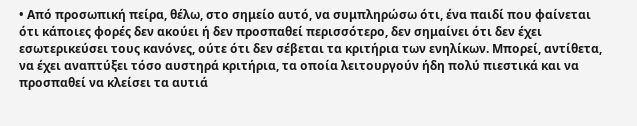• Από προσωπική πείρα, θέλω, στο σημείο αυτό, να συμπληρώσω ότι, ένα παιδί που φαίνεται ότι κάποιες φορές δεν ακούει ή δεν προσπαθεί περισσότερο, δεν σημαίνει ότι δεν έχει εσωτερικεύσει τους κανόνες, ούτε ότι δεν σέβεται τα κριτήρια των ενηλίκων. Μπορεί, αντίθετα, να έχει αναπτύξει τόσο αυστηρά κριτήρια, τα οποία λειτουργούν ήδη πολύ πιεστικά και να προσπαθεί να κλείσει τα αυτιά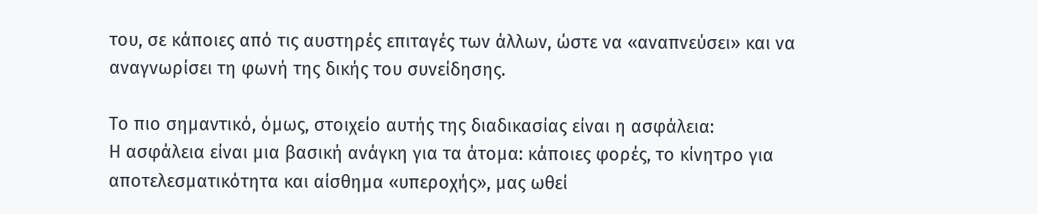του, σε κάποιες από τις αυστηρές επιταγές των άλλων, ώστε να «αναπνεύσει» και να αναγνωρίσει τη φωνή της δικής του συνείδησης.

Το πιο σημαντικό, όμως, στοιχείο αυτής της διαδικασίας είναι η ασφάλεια:
Η ασφάλεια είναι μια βασική ανάγκη για τα άτομα: κάποιες φορές, το κίνητρο για αποτελεσματικότητα και αίσθημα «υπεροχής», μας ωθεί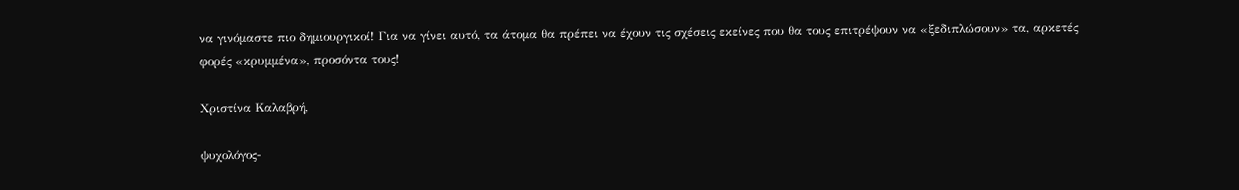να γινόμαστε πιο δημιουργικοί! Για να γίνει αυτό, τα άτομα θα πρέπει να έχουν τις σχέσεις εκείνες που θα τους επιτρέψουν να «ξεδιπλώσουν» τα, αρκετές φορές «κρυμμένα», προσόντα τους!

Χριστίνα Καλαβρή,

ψυχολόγος-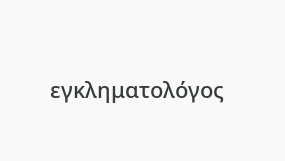εγκληματολόγος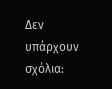Δεν υπάρχουν σχόλια: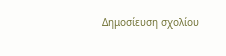Δημοσίευση σχολίου